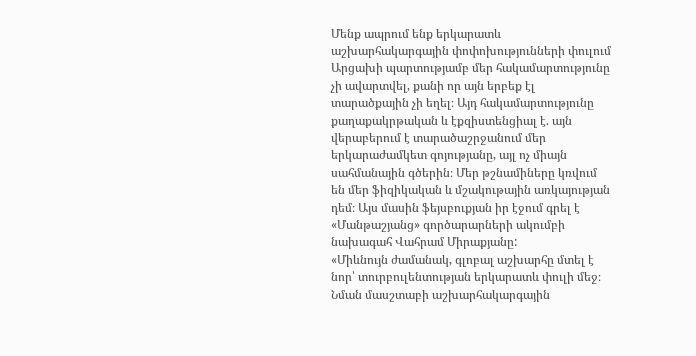Մենք ապրում ենք երկարատև աշխարհակարգային փոփոխությունների փուլում
Արցախի պարտությամբ մեր հակամարտությունը չի ավարտվել, քանի որ այն երբեք էլ տարածքային չի եղել։ Այդ հակամարտությունը քաղաքակրթական և էքզիստենցիալ է. այն վերաբերում է տարածաշրջանում մեր երկարաժամկետ գոյությանը, այլ ոչ միայն սահմանային գծերին։ Մեր թշնամիները կռվում են մեր ֆիզիկական և մշակութային առկայության դեմ։ Այս մասին ֆեյսբուքյան իր էջում գրել է «Մանթաշյանց» գործարարների ակումբի նախագահ Վահրամ Միրաքյանը:
«Միևնույն ժամանակ, գլոբալ աշխարհը մտել է նոր՝ տուրբուլենտության երկարատև փուլի մեջ։ Նման մասշտաբի աշխարհակարգային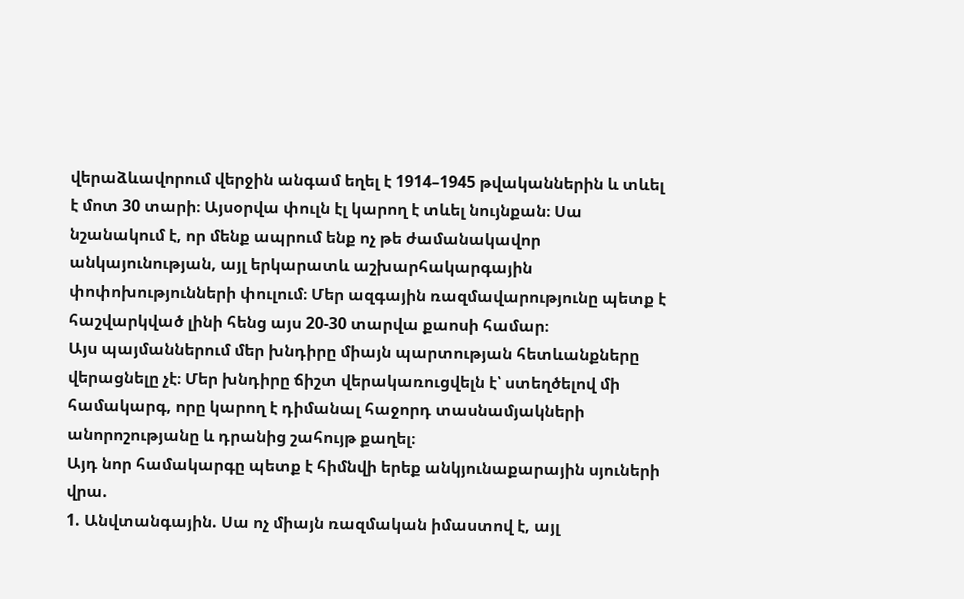վերաձևավորում վերջին անգամ եղել է 1914–1945 թվականներին և տևել է մոտ 30 տարի։ Այսօրվա փուլն էլ կարող է տևել նույնքան։ Սա նշանակում է, որ մենք ապրում ենք ոչ թե ժամանակավոր անկայունության, այլ երկարատև աշխարհակարգային փոփոխությունների փուլում։ Մեր ազգային ռազմավարությունը պետք է հաշվարկված լինի հենց այս 20-30 տարվա քաոսի համար։
Այս պայմաններում մեր խնդիրը միայն պարտության հետևանքները վերացնելը չէ։ Մեր խնդիրը ճիշտ վերակառուցվելն է՝ ստեղծելով մի համակարգ, որը կարող է դիմանալ հաջորդ տասնամյակների անորոշությանը և դրանից շահույթ քաղել։
Այդ նոր համակարգը պետք է հիմնվի երեք անկյունաքարային սյուների վրա.
1. Անվտանգային. Սա ոչ միայն ռազմական իմաստով է, այլ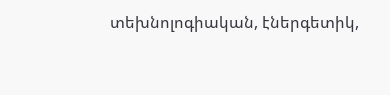տեխնոլոգիական, էներգետիկ,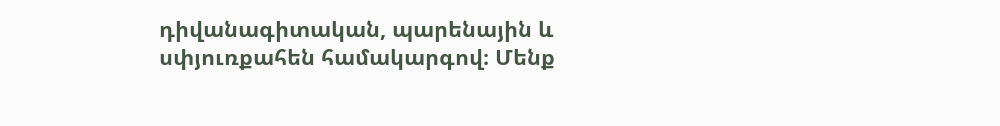դիվանագիտական, պարենային և սփյուռքահեն համակարգով։ Մենք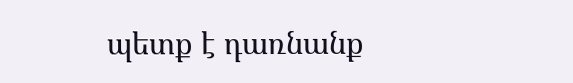պետք է դառնանք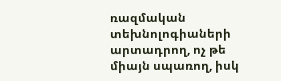ռազմական տեխնոլոգիաների արտադրող, ոչ թե միայն սպառող, իսկ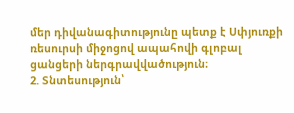մեր դիվանագիտությունը պետք է Սփյուռքի ռեսուրսի միջոցով ապահովի գլոբալ ցանցերի ներգրավվածություն։
2. Տնտեսություն՝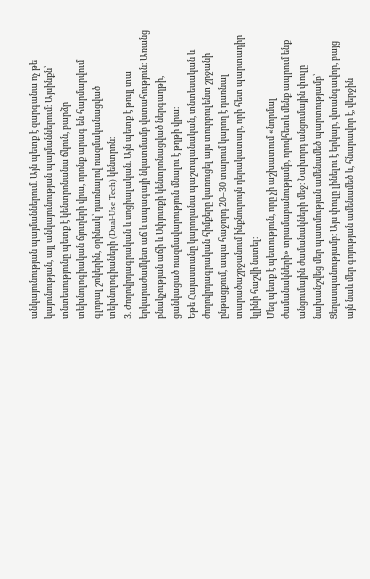անկայունության պայմաններում. Այն պետք է զարգանա ոչ թե կայունության, այլ անկայունության պայմաններում։ Այսինքն՝ տնտեսությունը պետք է կենտրոնանա ճկուն, բարձր տեխնոլոգիական ճյուղերի վրա, որոնք արագ են հարմարվում գլոբալ շոկերին, օրինակ՝ դառնալով ռազմականացված տեխնոլոգիաների (Dual-Use Tech) կենտրոն։
3. Ժողովրդագրական և սոցիալական. Այն պետք է թույլ տա երկարաժամկետ աճ և ապագայի նկատմամբ վստահություն։ Առանց բնակչության աճի և Սփյուռքի կենտրոնացված ներգաղթի, ցանկացած ռազմավարություն մնալու է թղթի վրա։
Եթե Հայաստանը կարողանա պաշտպանական, տնտեսական և ժողովրդագրական հիմքերը կառուցել այս տուրբուլենտ շրջանի ընթացքում, ապա հաջորդ 20–30 տարում կարող է դառնալ տարածաշրջանում ինքնուրույն դերակատար, որի հետ պարտադիր կլինի հաշվի նստել։
Մեզ պետք է պետություն, որը չի աշխատում «նորմալ ժամանակների» տրամաբանությամբ, որովհետև մենք ապրում ենք անցումային ժամանակների մեջ։ Նախորդ անցումային փուլը նախանշվեց մեր պատմության ամենամեծ պարտությամբ՝ Ցեղասպանությամբ։ Այս փուլը լինելու է երկար, վտանգավոր, բայց այն նաև մեր գոյության ամենամեծ և, հնարավոր է, վերջին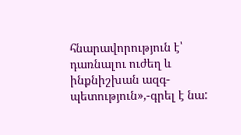հնարավորություն է՝ դառնալու ուժեղ և ինքնիշխան ազգ-պետություն»,-գրել է նա: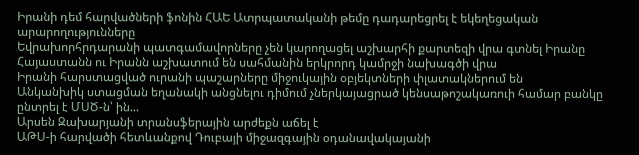Իրանի դեմ հարվածների ֆոնին ՀԱԵ Ատրպատականի թեմը դադարեցրել է եկեղեցական արարողությունները
Եվրախորհրդարանի պատգամավորները չեն կարողացել աշխարհի քարտեզի վրա գտնել Իրանը
Հայաստանն ու Իրանն աշխատում են սահմանին երկրորդ կամրջի նախագծի վրա
Իրանի հարստացված ուրանի պաշարները միջուկային օբյեկտների փլատակներում են
Անկանխիկ ստացման եղանակի անցնելու դիմում չներկայացրած կենսաթոշակառուի համար բանկը ընտրել է ՄՍԾ-ն՝ ին...
Արսեն Զախարյանի տրանսֆերային արժեքն աճել է
ԱԹՍ-ի հարվածի հետևանքով Դուբայի միջազգային օդանավակայանի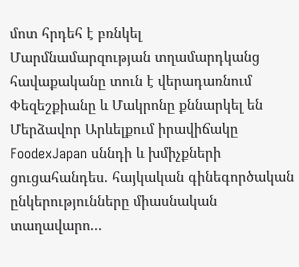մոտ հրդեհ է բռնկել
Մարմնամարզության տղամարդկանց հավաքականը տուն է վերադառնում
Փեզեշքիանը և Մակրոնը քննարկել են Մերձավոր Արևելքում իրավիճակը
FoodexJapan սննդի և խմիչքների ցուցահանդես. հայկական գինեգործական ընկերությունները միասնական տաղավարո...